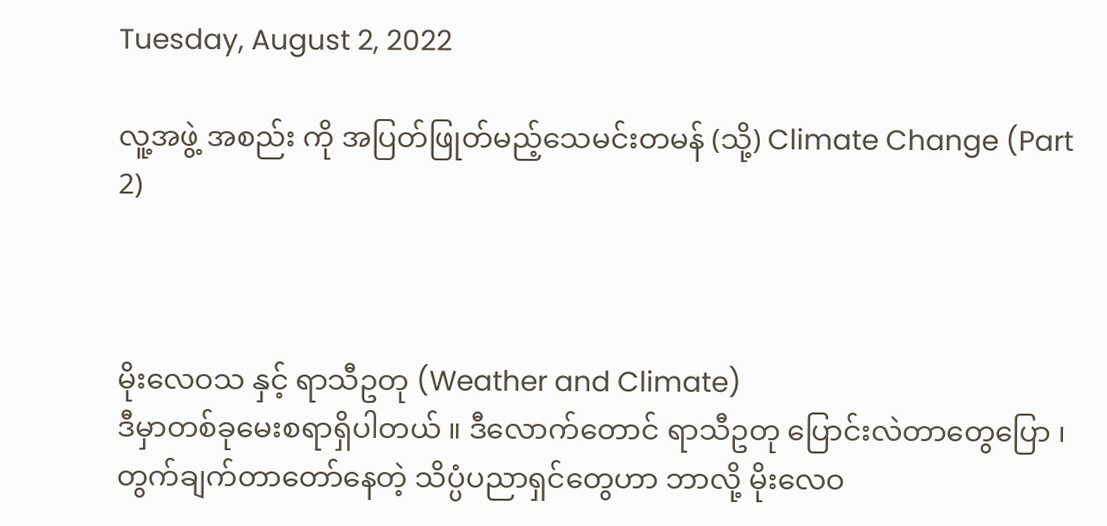Tuesday, August 2, 2022

လူ့အဖွဲ့ အစည်း ကို အပြတ်ဖြုတ်မည့်သေမင်းတမန် (သို့) Climate Change (Part 2)



မိုးလေဝသ နှင့် ရာသီဥတု (Weather and Climate)
ဒီမှာတစ်ခုမေးစရာရှိပါတယ် ။ ဒီလောက်တောင် ရာသီဥတု ပြောင်းလဲတာတွေပြော ၊ တွက်ချက်တာတော်နေတဲ့ သိပ္ပံပညာရှင်တွေဟာ ဘာလို့ မိုးလေဝ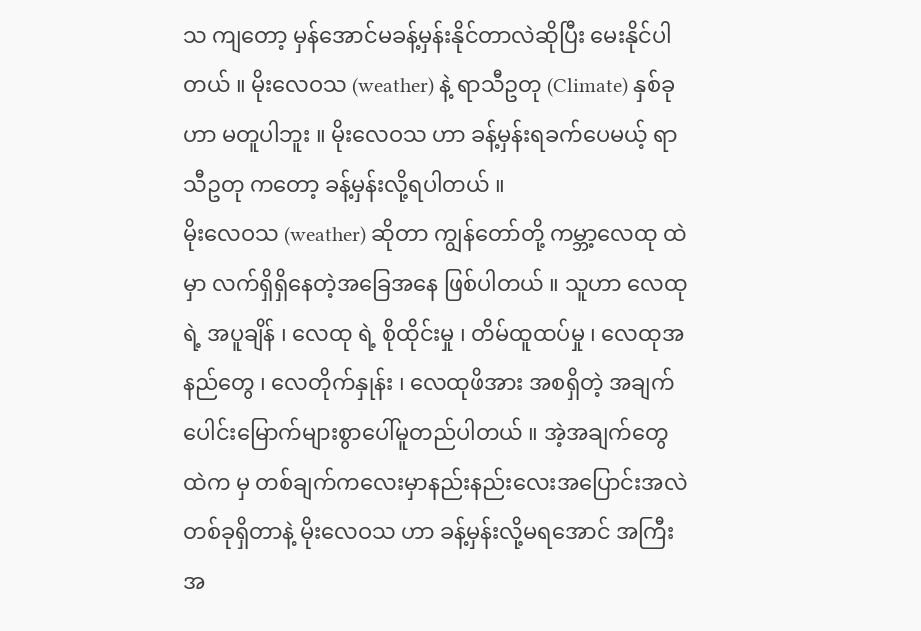သ ကျတော့ မှန်အောင်မခန့်မှန်းနိုင်တာလဲဆိုပြီး မေးနိုင်ပါတယ် ။ မိုးလေဝသ (weather) နဲ့ ရာသီဥတု (Climate) နှစ်ခုဟာ မတူပါဘူး ။ မိုးလေဝသ ဟာ ခန့်မှန်းရခက်ပေမယ့် ရာသီဥတု ကတော့ ခန့်မှန်းလို့ရပါတယ် ။
မိုးလေဝသ (weather) ဆိုတာ ကျွန်တော်တို့ ကမ္ဘာ့လေထု ထဲမှာ လက်ရှိရှိနေတဲ့အခြေအနေ ဖြစ်ပါတယ် ။ သူဟာ လေထုရဲ့ အပူချိန် ၊ လေထု ရဲ့ စိုထိုင်းမှု ၊ တိမ်ထူထပ်မှု ၊ လေထုအနည်တွေ ၊ လေတိုက်နှုန်း ၊ လေထုဖိအား အစရှိတဲ့ အချက်ပေါင်းမြောက်များစွာပေါ်မူတည်ပါတယ် ။ အဲ့အချက်တွေထဲက မှ တစ်ချက်ကလေးမှာနည်းနည်းလေးအပြောင်းအလဲတစ်ခုရှိတာနဲ့ မိုးလေဝသ ဟာ ခန့်မှန်းလို့မရအောင် အကြီးအ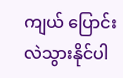ကျယ် ပြောင်းလဲသွားနိုင်ပါ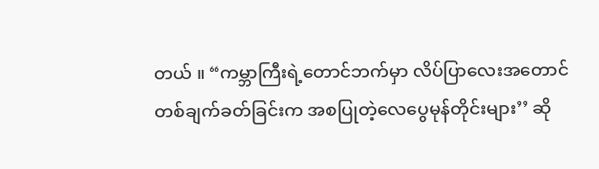တယ် ။ “ကမ္ဘာကြီးရဲ့တောင်ဘက်မှာ လိပ်ပြာလေးအတောင်တစ်ချက်ခတ်ခြင်းက အစပြုတဲ့လေပွေမုန်တိုင်းများ’’ ဆို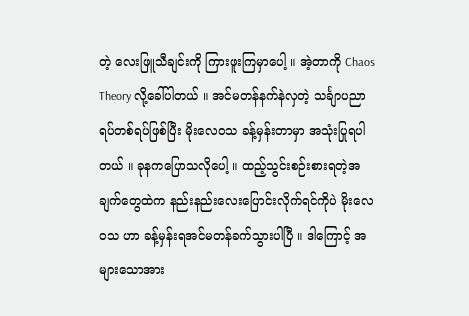တဲ့ လေးဖြူသီချင်းကို ကြားဖူးကြမှာပေါ့ ။ အဲ့တာကို Chaos Theory လို့ခေါ်ပါတယ် ။ အင်မတန်နက်နဲလှတဲ့ သင်္ချာပညာရပ်တစ်ရပ်ဖြစ်ပြီး မိုးလေဝသ ခန့်မှန်းတာမှာ အသုံးပြုရပါတယ် ။ ခုနကပြောသလိုပေါ့ ။ ထည့်သွင်းစဉ်းစားရတဲ့အချက်တွေထဲက နည်းနည်းလေးပြောင်းလိုက်ရင်ကိုပဲ မိုးလေဝသ ဟာ ခန့်မှန်းရအင်မတန်ခက်သွားပါပြီ ။ ဒါကြောင့် အများသောအား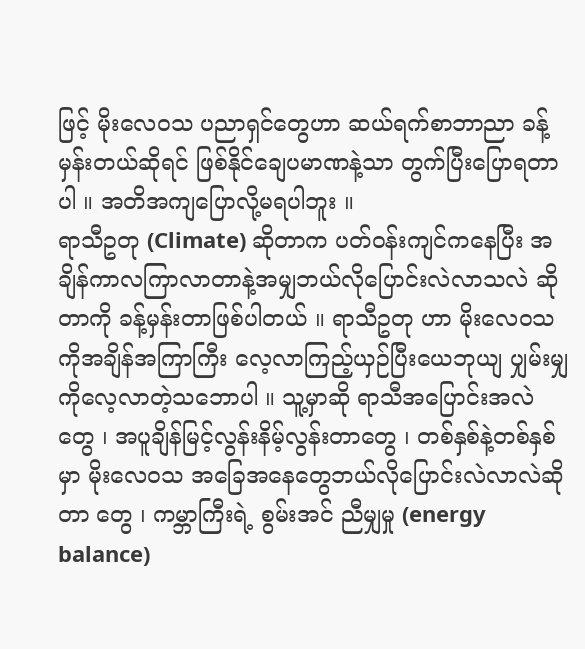ဖြင့် မိုးလေဝသ ပညာရှင်တွေဟာ ဆယ်ရက်စာဘာညာ ခန့်မှန်းတယ်ဆိုရင် ဖြစ်နိုင်ချေပမာဏနဲ့သာ တွက်ပြီးပြောရတာပါ ။ အတိအကျပြောလို့မရပါဘူး ။
ရာသီဥတု (Climate) ဆိုတာက ပတ်ဝန်းကျင်ကနေပြီး အချိန်ကာလကြာလာတာနဲ့အမျှဘယ်လိုပြောင်းလဲလာသလဲ ဆိုတာကို ခန့်မှန်းတာဖြစ်ပါတယ် ။ ရာသီဥတု ဟာ မိုးလေဝသ ကိုအချိန်အကြာကြီး လေ့လာကြည့်ယှဉ်ပြီးယေဘုယျ ပျှမ်းမျှ ကိုလေ့လာတဲ့သဘောပါ ။ သူ့မှာဆို ရာသီအပြောင်းအလဲတွေ ၊ အပူချိန်မြင့်လွန်းနိမ့်လွန်းတာတွေ ၊ တစ်နှစ်နဲ့တစ်နှစ်မှာ မိုးလေဝသ အခြေအနေတွေဘယ်လိုပြောင်းလဲလာလဲဆိုတာ တွေ ၊ ကမ္ဘာကြီးရဲ့ စွမ်းအင် ညီမျှမှု (energy balance)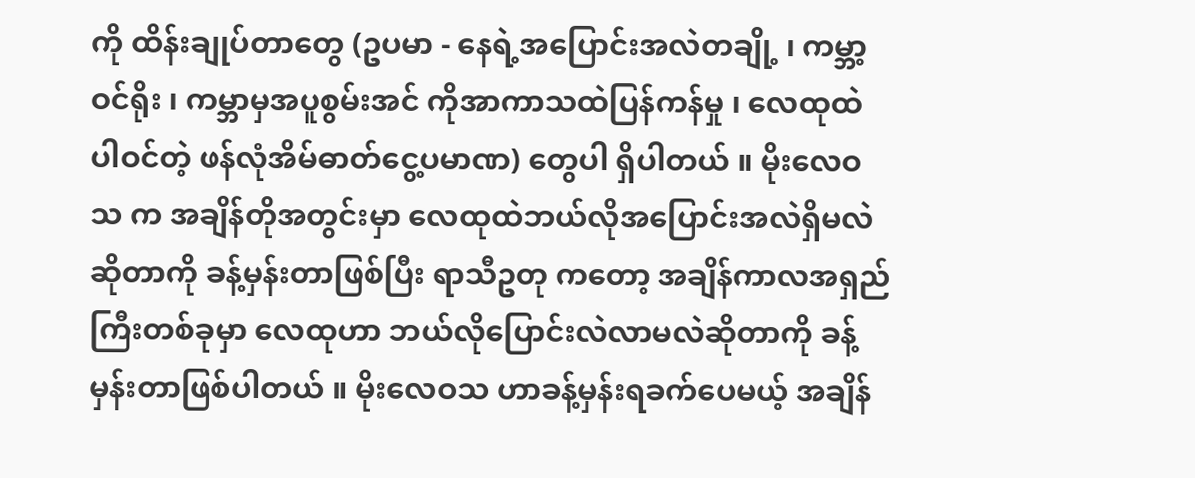ကို ထိန်းချုပ်တာတွေ (ဥပမာ - နေရဲ့အပြောင်းအလဲတချို့ ၊ ကမ္ဘာ့ဝင်ရိုး ၊ ကမ္ဘာမှအပူစွမ်းအင် ကိုအာကာသထဲပြန်ကန်မှု ၊ လေထုထဲ ပါဝင်တဲ့ ဖန်လုံအိမ်ဓာတ်ငွေ့ပမာဏ) တွေပါ ရှိပါတယ် ။ မိုးလေဝသ က အချိန်တိုအတွင်းမှာ လေထုထဲဘယ်လိုအပြောင်းအလဲရှိမလဲဆိုတာကို ခန့်မှန်းတာဖြစ်ပြီး ရာသီဥတု ကတော့ အချိန်ကာလအရှည်ကြီးတစ်ခုမှာ လေထုဟာ ဘယ်လိုပြောင်းလဲလာမလဲဆိုတာကို ခန့်မှန်းတာဖြစ်ပါတယ် ။ မိုးလေဝသ ဟာခန့်မှန်းရခက်ပေမယ့် အချိန်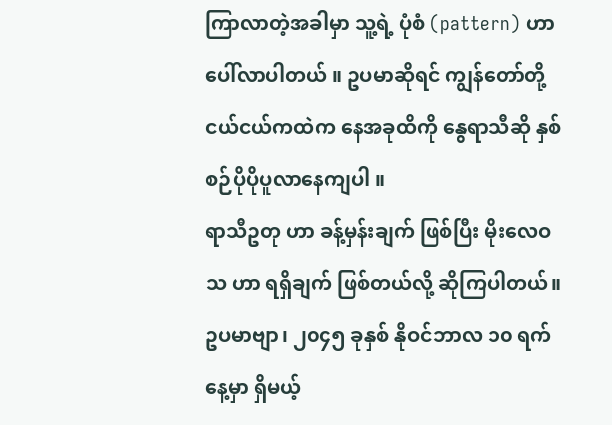ကြာလာတဲ့အခါမှာ သူ့ရဲ့ ပုံစံ (pattern) ဟာပေါ်လာပါတယ် ။ ဥပမာဆိုရင် ကျွန်တော်တို့ ငယ်ငယ်ကထဲက နေအခုထိကို နွေရာသီဆို နှစ်စဉ်ပိုပိုပူလာနေကျပါ ။
ရာသီဥတု ဟာ ခန့်မှန်းချက် ဖြစ်ပြီး မိုးလေဝသ ဟာ ရရှိချက် ဖြစ်တယ်လို့ ဆိုကြပါတယ်။ ဥပမာဗျာ၊ ၂၀၄၅ ခုနှစ် နိုဝင်ဘာလ ၁၀ ရက်နေ့မှာ ရှိမယ့်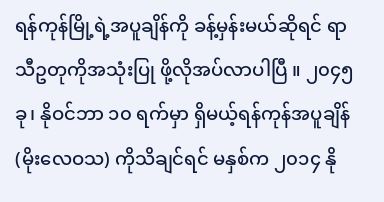ရန်ကုန်မြို့ရဲ့အပူချိန်ကို ခန့်မှန်းမယ်ဆိုရင် ရာသီဥတုကိုအသုံးပြု ဖို့လိုအပ်လာပါပြီ ။ ၂၀၄၅ ခု၊ နိုဝင်ဘာ ၁၀ ရက်မှာ ရှိမယ့်ရန်ကုန်အပူချိန် (မိုးလေဝသ) ကိုသိချင်ရင် မနှစ်က ၂၀၁၄ နို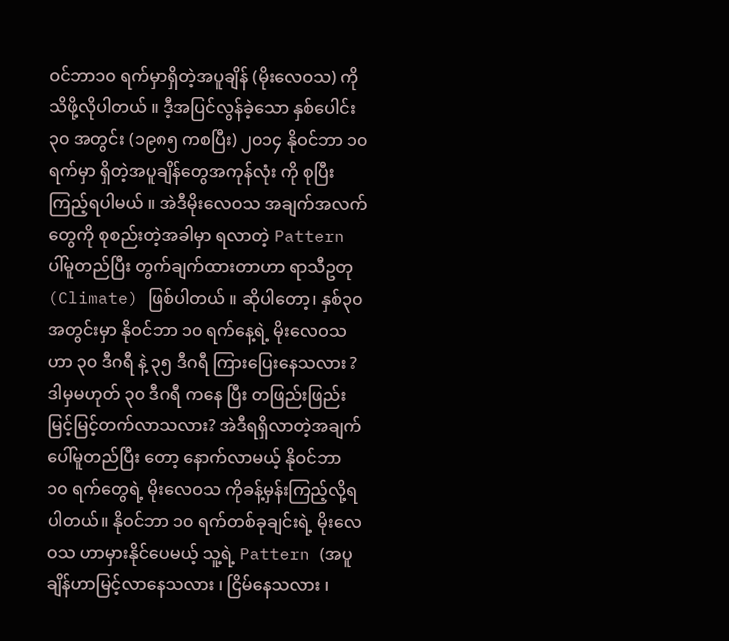ဝင်ဘာ၁၀ ရက်မှာရှိတဲ့အပူချိန် (မိုးလေဝသ) ကိုသိဖို့လိုပါတယ် ။ ဒီ့အပြင်လွန်ခဲ့သော နှစ်ပေါင်း၃၀ အတွင်း (၁၉၈၅ ကစပြီး) ၂၀၁၄ နိုဝင်ဘာ ၁၀ ရက်မှာ ရှိတဲ့အပူချိန်တွေအကုန်လုံး ကို စုပြီး ကြည့်ရပါမယ် ။ အဲဒီမိုးလေဝသ အချက်အလက်တွေကို စုစည်းတဲ့အခါမှာ ရလာတဲ့ Pattern ပါ်မူတည်ပြီး တွက်ချက်ထားတာဟာ ရာသီဥတု (Climate) ဖြစ်ပါတယ် ။ ဆိုပါတော့၊ နှစ်၃၀ အတွင်းမှာ နိုဝင်ဘာ ၁၀ ရက်နေ့ရဲ့ မိုးလေဝသ ဟာ ၃၀ ဒီဂရီ နဲ့ ၃၅ ဒီဂရီ ကြားပြေးနေသလား ? ဒါမှမဟုတ် ၃၀ ဒီဂရီ ကနေ ပြီး တဖြည်းဖြည်းမြင့်မြင့်တက်လာသလား? အဲဒီရရှိလာတဲ့အချက်ပေါ်မူတည်ပြီး တော့ နောက်လာမယ့် နိုဝင်ဘာ ၁၀ ရက်တွေရဲ့ မိုးလေဝသ ကိုခန့်မှန်းကြည့်လို့ရပါတယ်။ နိုဝင်ဘာ ၁၀ ရက်တစ်ခုချင်းရဲ့ မိုးလေဝသ ဟာမှားနိုင်ပေမယ့် သူ့ရဲ့ Pattern (အပူချိန်ဟာမြင့်လာနေသလား ၊ ငြိမ်နေသလား ၊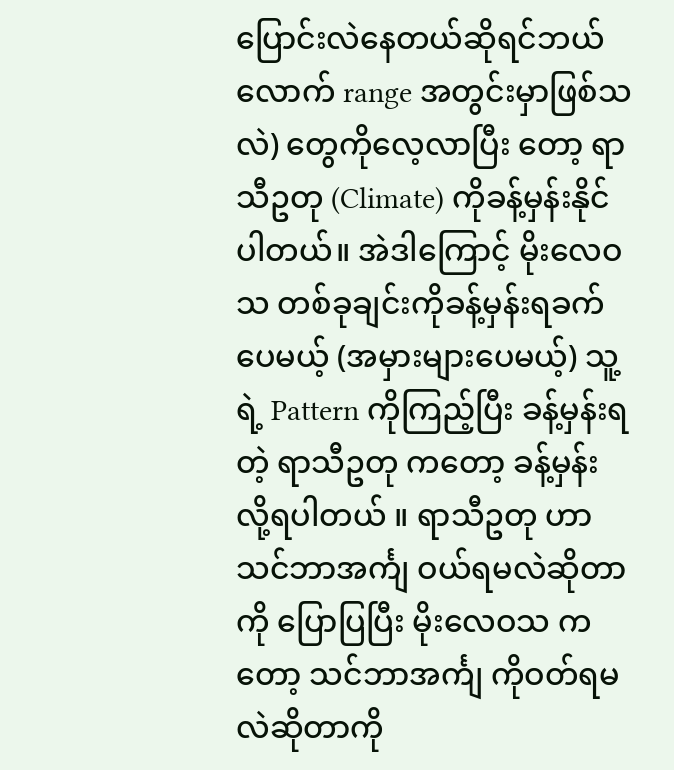ပြောင်းလဲနေတယ်ဆိုရင်ဘယ်လောက် range အတွင်းမှာဖြစ်သလဲ) တွေကိုလေ့လာပြီး တော့ ရာသီဥတု (Climate) ကိုခန့်မှန်းနိုင်ပါတယ်။ အဲဒါကြောင့် မိုးလေဝသ တစ်ခုချင်းကိုခန့်မှန်းရခက်ပေမယ့် (အမှားများပေမယ့်) သူ့ရဲ့ Pattern ကိုကြည့်ပြီး ခန့်မှန်းရတဲ့ ရာသီဥတု ကတော့ ခန့်မှန်းလို့ရပါတယ် ။ ရာသီဥတု ဟာ သင်ဘာအင်္ကျ ဝယ်ရမလဲဆိုတာကို ပြောပြပြီး မိုးလေဝသ ကတော့ သင်ဘာအင်္ကျ ကိုဝတ်ရမလဲဆိုတာကို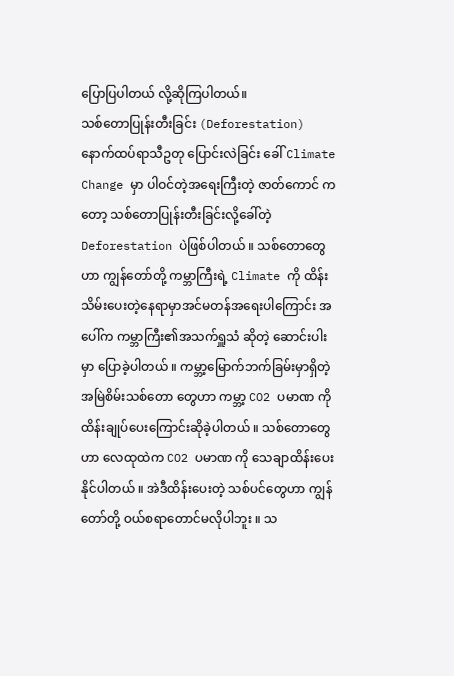ပြောပြပါတယ် လို့ဆိုကြပါတယ်။
သစ်တောပြုန်းတီးခြင်း (Deforestation)
နောက်ထပ်ရာသီဥတု ပြောင်းလဲခြင်း ခေါ် Climate Change မှာ ပါဝင်တဲ့အရေးကြီးတဲ့ ဇာတ်ကောင် ကတော့ သစ်တောပြုန်းတီးခြင်းလို့ခေါ်တဲ့ Deforestation ပဲဖြစ်ပါတယ် ။ သစ်တောတွေဟာ ကျွန်တော်တို့ ကမ္ဘာကြီးရဲ့ Climate ကို ထိန်းသိမ်းပေးတဲ့နေရာမှာအင်မတန်အရေးပါကြောင်း အပေါ်က ကမ္ဘာကြီး၏အသက်ရှူသံ ဆိုတဲ့ ဆောင်းပါးမှာ ပြောခဲ့ပါတယ် ။ ကမ္ဘာ့မြောက်ဘက်ခြမ်းမှာရှိတဲ့ အမြဲစိမ်းသစ်တော တွေဟာ ကမ္ဘာ့ CO2 ပမာဏ ကိုထိန်းချုပ်ပေးကြောင်းဆိုခဲ့ပါတယ် ။ သစ်တောတွေဟာ လေထုထဲက CO2 ပမာဏ ကို သေချာထိန်းပေးနိုင်ပါတယ် ။ အဲဒီထိန်းပေးတဲ့ သစ်ပင်တွေဟာ ကျွန်တော်တို့ ဝယ်စရာတောင်မလိုပါဘူး ။ သ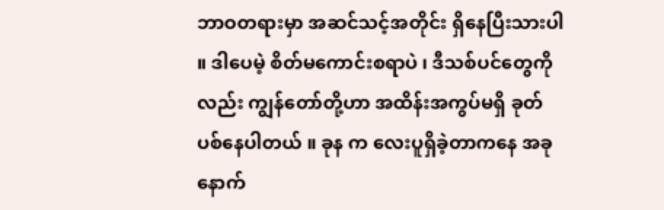ဘာဝတရားမှာ အဆင်သင့်အတိုင်း ရှိနေပြီးသားပါ ။ ဒါပေမဲ့ စိတ်မကောင်းစရာပဲ ၊ ဒီသစ်ပင်တွေကိုလည်း ကျွန်တော်တို့ဟာ အထိန်းအကွပ်မရှိ ခုတ်ပစ်နေပါတယ် ။ ခုန က လေးပူရှိခဲ့တာကနေ အခု နောက်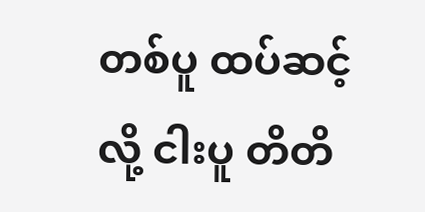တစ်ပူ ထပ်ဆင့်လို့ ငါးပူ တိတိ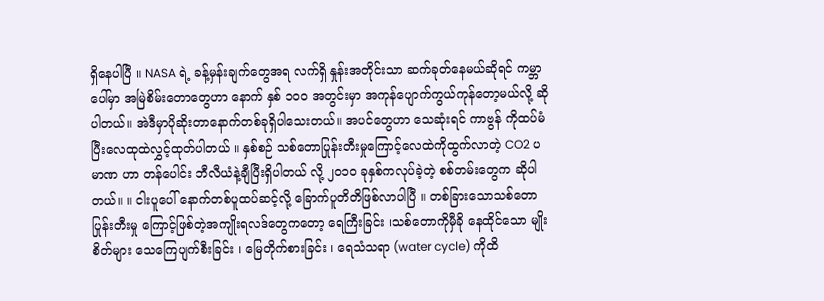ရှိနေပါပြီ ။ NASA ရဲ့ ခန့်မှန်းချက်တွေအရ လက်ရှိ နှုန်းအတိုင်းသာ ဆက်ခုတ်နေမယ်ဆိုရင် ကမ္ဘာပေါ်မှာ အမြဲစိမ်းတောတွေဟာ နောက် နှစ် ၁၀၀ အတွင်းမှာ အကုန်ပျောက်ကွယ်ကုန်တော့မယ်လို့ ဆိုပါတယ်။ အဲဒီမှာပိုဆိုးတာနောက်တစ်ခုရှိပါသေးတယ်။ အပင်တွေဟာ သေဆုံးရင် ကာဗွန် ကိုထပ်မံပြီးလေထုထဲလွှင့်ထုတ်ပါတယ် ။ နှစ်စဉ် သစ်တောပြုန်းတီးမှုကြောင့်လေထဲကိုထွက်လာတဲ့ CO2 ပမာဏ ဟာ တန်ပေါင်း ဘီလီယံနဲ့ချီပြီးရှိပါတယ် လို့ ၂၀၁၀ ခုနှစ်ကလုပ်ခဲ့တဲ့ စစ်တမ်းတွေက ဆိုပါတယ်။ ။ ငါးပူပေါ် နောက်တစ်ပူထပ်ဆင့်လို့ ခြောက်ပူတိတိဖြစ်လာပါပြီ ။ တစ်ခြားသောသစ်တောပြုန်းတီးမှု ကြောင့်ဖြစ်တဲ့အကျိုးရလဒ်တွေကတော့ ရေကြီးခြင်း ၊သစ်တောကိုမှီခို နေထိုင်သော မျိုးစိတ်များ သေကြေပျက်စီးခြင်း ၊ မြေတိုက်စားခြင်း ၊ ရေသံသရာ (water cycle) ကိုထိ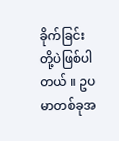ခိုက်ခြင်း တို့ပဲဖြစ်ပါတယ် ။ ဥပမာတစ်ခုအ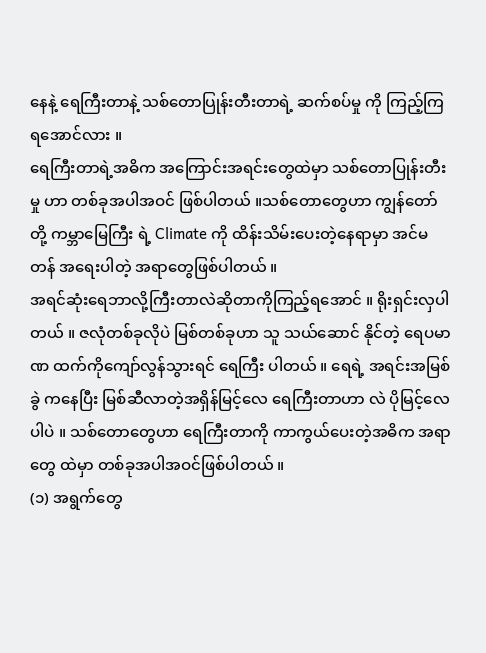နေနဲ့ ရေကြီးတာနဲ့ သစ်တောပြုန်းတီးတာရဲ့ ဆက်စပ်မှု ကို ကြည့်ကြရအောင်လား ။
ရေကြီးတာရဲ့အဓိက အကြောင်းအရင်းတွေထဲမှာ သစ်တောပြုန်းတီးမှု ဟာ တစ်ခုအပါအဝင် ဖြစ်ပါတယ် ။သစ်တောတွေဟာ ကျွန်တော်တို့ ကမ္ဘာမြေကြီး ရဲ့ Climate ကို ထိန်းသိမ်းပေးတဲ့နေရာမှာ အင်မတန် အရေးပါတဲ့ အရာတွေဖြစ်ပါတယ် ။
အရင်ဆုံးရေဘာလို့ကြီးတာလဲဆိုတာကိုကြည့်ရအောင် ။ ရိုးရှင်းလှပါတယ် ။ ဇလုံတစ်ခုလိုပဲ မြစ်တစ်ခုဟာ သူ သယ်ဆောင် နိုင်တဲ့ ရေပမာဏ ထက်ကိုကျော်လွန်သွားရင် ရေကြီး ပါတယ် ။ ရေရဲ့ အရင်းအမြစ်ခွဲ ကနေပြီး မြစ်ဆီလာတဲ့အရှိန်မြင့်လေ ရေကြီးတာဟာ လဲ ပိုမြင့်လေပါပဲ ။ သစ်တောတွေဟာ ရေကြီးတာကို ကာကွယ်ပေးတဲ့အဓိက အရာတွေ ထဲမှာ တစ်ခုအပါအဝင်ဖြစ်ပါတယ် ။
(၁) အရွက်တွေ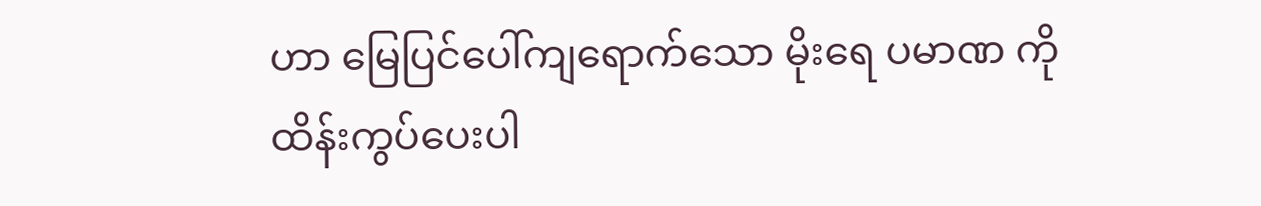ဟာ မြေပြင်ပေါ်ကျရောက်သော မိုးရေ ပမာဏ ကို ထိန်းကွပ်ပေးပါ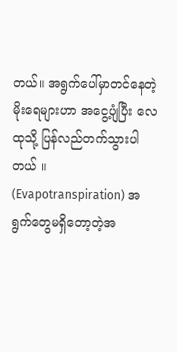တယ်။ အရွက်ပေါ်မှာတင်နေတဲ့ မိုးရေများဟာ အငွေ့ပျံပြီး လေထုသို့ ပြန်လည်တက်သွားပါတယ် ။
(Evapotranspiration) အရွက်တွေမရှိတော့တဲ့အ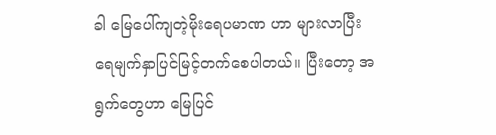ခါ မြေပေါ်ကျတဲ့မိုးရေပမာဏ ဟာ များလာပြီး ရေမျက်နှာပြင်မြင့်တက်စေပါတယ်။ ပြီးတော့ အရွက်တွေဟာ မြေပြင်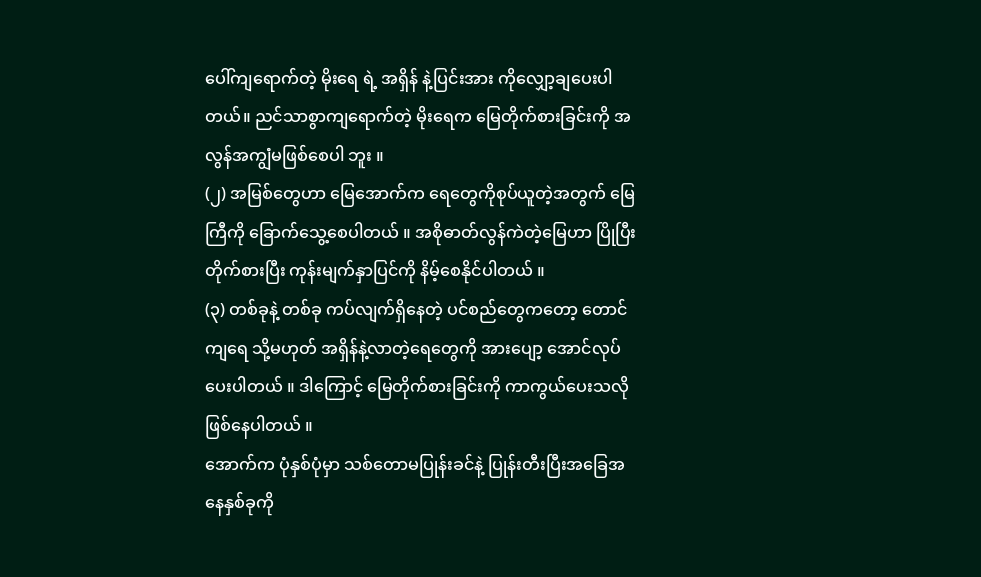ပေါ်ကျရောက်တဲ့ မိုးရေ ရဲ့ အရှိန် နဲ့ပြင်းအား ကိုလျှော့ချပေးပါတယ်။ ညင်သာစွာကျရောက်တဲ့ မိုးရေက မြေတိုက်စားခြင်းကို အလွန်အကျွံမဖြစ်စေပါ ဘူး ။
(၂) အမြစ်တွေဟာ မြေအောက်က ရေတွေကိုစုပ်ယူတဲ့အတွက် မြေကြီကို ခြောက်သွေ့စေပါတယ် ။ အစိုဓာတ်လွန်ကဲတဲ့မြေဟာ ပြိုပြီး တိုက်စားပြီး ကုန်းမျက်နှာပြင်ကို နိမ့်စေနိုင်ပါတယ် ။
(၃) တစ်ခုနဲ့ တစ်ခု ကပ်လျက်ရှိနေတဲ့ ပင်စည်တွေကတော့ တောင်ကျရေ သို့မဟုတ် အရှိန်နဲ့လာတဲ့ရေတွေကို အားပျော့ အောင်လုပ်ပေးပါတယ် ။ ဒါကြောင့် မြေတိုက်စားခြင်းကို ကာကွယ်ပေးသလိုဖြစ်နေပါတယ် ။
အောက်က ပုံနှစ်ပုံမှာ သစ်တောမပြုန်းခင်နဲ့ ပြုန်းတီးပြီးအခြေအနေနှစ်ခုကို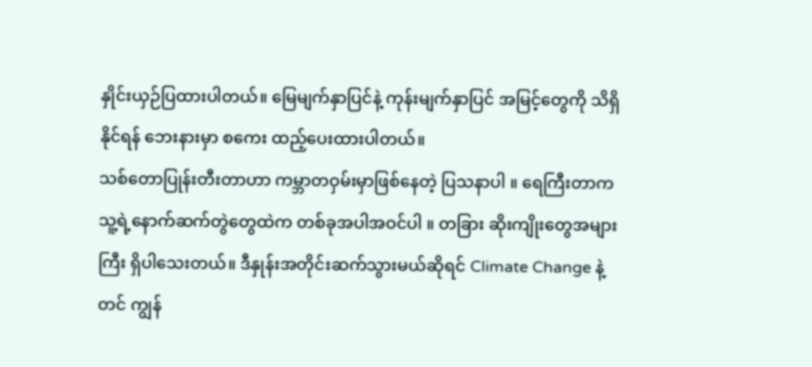နှိုင်းယှဉ်ပြထားပါတယ်။ မြေမျက်နှာပြင်နဲ့ ကုန်းမျက်နှာပြင် အမြင့်တွေကို သိရှိနိုင်ရန် ဘေးနားမှာ စကေး ထည့်ပေးထားပါတယ်။
သစ်တောပြုန်းတီးတာဟာ ကမ္ဘာတဝှမ်းမှာဖြစ်နေတဲ့ ပြသနာပါ ။ ရေကြီးတာက သူ့ရဲ့နောက်ဆက်တွဲတွေထဲက တစ်ခုအပါအဝင်ပါ ။ တခြား ဆိုးကျိုးတွေအများကြီး ရှိပါသေးတယ်။ ဒီနှုန်းအတိုင်းဆက်သွားမယ်ဆိုရင် Climate Change နဲ့ တင် ကျွန်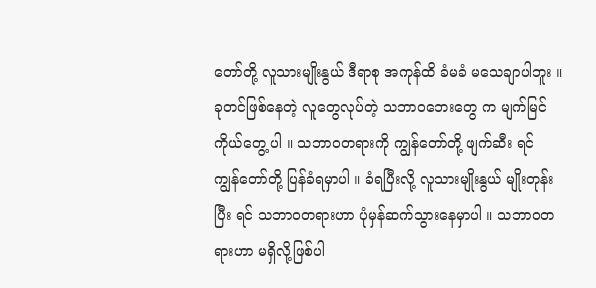တော်တို့ လူသားမျိုးနွယ် ဒီရာစု အကုန်ထိ ခံမခံ မသေချာပါဘူး ။ ခုတင်ဖြစ်နေတဲ့ လူတွေလုပ်တဲ့ သဘာဝဘေးတွေ က မျက်မြင် ကိုယ်တွေ့ ပါ ။ သဘာဝတရားကို ကျွန်တော်တို့ ဖျက်ဆီး ရင် ကျွန်တော်တို့ ပြန်ခံရမှာပါ ။ ခံရပြီးလို့ လူသားမျိုးနွယ် မျိုးတုန်းပြီး ရင် သဘာဝတရားဟာ ပုံမှန်ဆက်သွားနေမှာပါ ။ သဘာဝတရားဟာ မရှိလို့ဖြစ်ပါ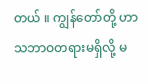တယ် ။ ကျွန်တော်တို့ ဟာ သဘာဝတရားမရှိလို့ မ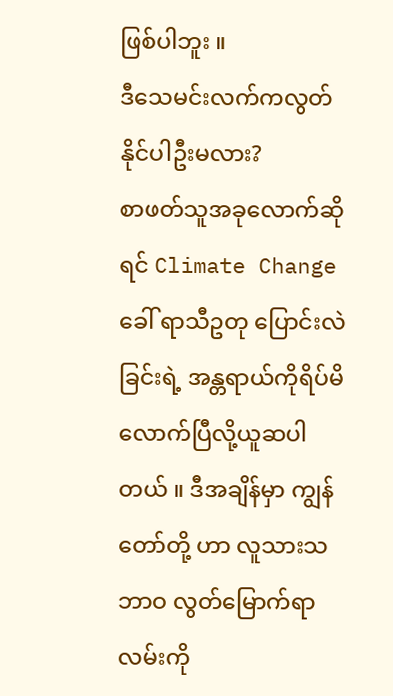ဖြစ်ပါဘူး ။
ဒီသေမင်းလက်ကလွတ်နိုင်ပါဦးမလား?
စာဖတ်သူအခုလောက်ဆိုရင် Climate Change ခေါ် ရာသီဥတု ပြောင်းလဲခြင်းရဲ့ အန္တရာယ်ကိုရိပ်မိလောက်ပြီလို့ယူဆပါတယ် ။ ဒီအချိန်မှာ ကျွန်တော်တို့ ဟာ လူသားသဘာဝ လွတ်မြောက်ရာလမ်းကို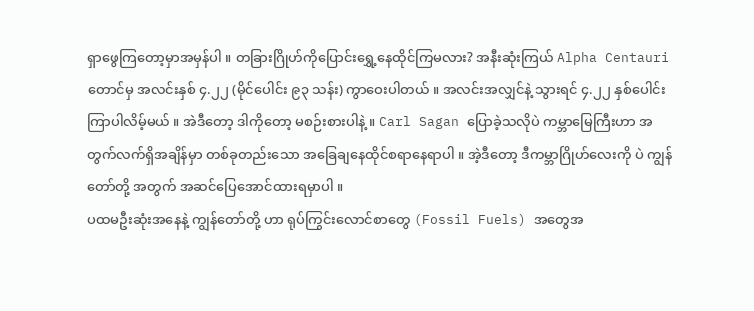ရှာဖွေကြတော့မှာအမှန်ပါ ။ တခြားဂြိုဟ်ကိုပြောင်းရွှေ့နေထိုင်ကြမလား? အနီးဆုံးကြယ် Alpha Centauri တောင်မှ အလင်းနှစ် ၄.၂၂ (မိုင်ပေါင်း ၉၃ သန်း) ကွာဝေးပါတယ် ။ အလင်းအလျှင်နဲ့ သွားရင် ၄.၂၂ နှစ်ပေါင်းကြာပါလိမ့်မယ် ။ အဲဒီတော့ ဒါကိုတော့ မစဉ်းစားပါနဲ့ ။ Carl Sagan ပြောခဲ့သလိုပဲ ကမ္ဘာမြေကြီးဟာ အတွက်လက်ရှိအချိန်မှာ တစ်ခုတည်းသော အခြေချနေထိုင်စရာနေရာပါ ။ အဲ့ဒီတော့ ဒီကမ္ဘာဂြိုဟ်လေးကို ပဲ ကျွန်တော်တို့ အတွက် အဆင်ပြေအောင်ထားရမှာပါ ။
ပထမဦးဆုံးအနေနဲ့ ကျွန်တော်တို့ ဟာ ရုပ်ကြွင်းလောင်စာတွေ (Fossil Fuels) အတွေအ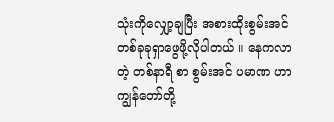သုံးကိုလျှော့ချပြီး အစားထိုးစွမ်းအင် တစ်ခုခုရှာဖွေဖို့လိုပါတယ် ။ နေကလာတဲ့ တစ်နာရီ စာ စွမ်းအင် ပမာဏ ဟာ ကျွန်တော်တို့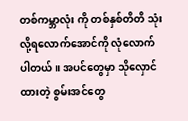တစ်ကမ္ဘာလုံး ကို တစ်နှစ်တိတိ သုံးလို့ရလောက်အောင်ကို လုံလောက်ပါတယ် ။ အပင်တွေမှာ သိုလှောင်ထားတဲ့ စွမ်းအင်တွေ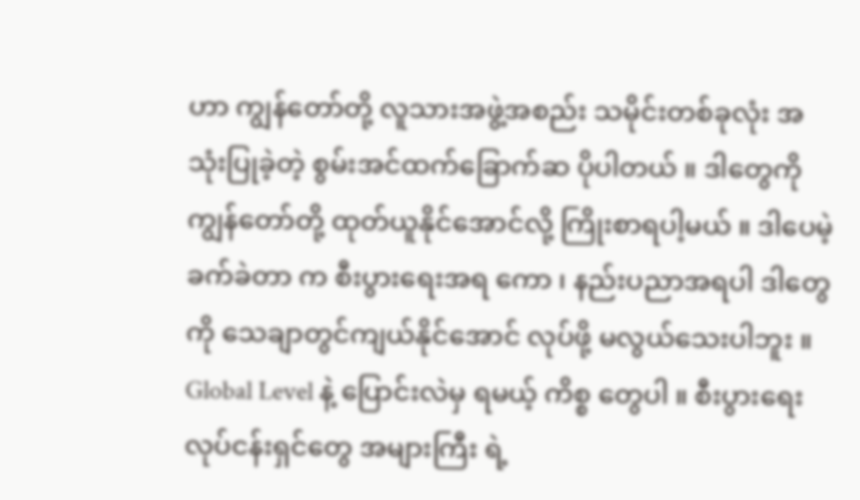ဟာ ကျွန်တော်တို့ လူသားအဖွဲ့အစည်း သမိုင်းတစ်ခုလုံး အသုံးပြုခဲ့တဲ့ စွမ်းအင်ထက်ခြောက်ဆ ပိုပါတယ် ။ ဒါတွေကို ကျွန်တော်တို့ ထုတ်ယူနိုင်အောင်လို့ ကြိုးစာရပါ့မယ် ။ ဒါပေမဲ့ ခက်ခဲတာ က စီးပွားရေးအရ ကော ၊ နည်းပညာအရပါ ဒါတွေကို သေချာတွင်ကျယ်နိုင်အောင် လုပ်ဖို့ မလွယ်သေးပါဘူး ။ Global Level နဲ့ ပြောင်းလဲမှ ရမယ့် ကိစ္စ တွေပါ ။ စီးပွားရေးလုပ်ငန်းရှင်တွေ အများကြီး ရဲ့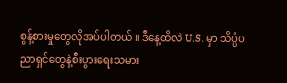စွန့်စားမှုတွေလိုအပ်ပါတယ် ။ ဒီနေ့ထိလဲ U.S. မှာ သိပ္ပံပညာရှင်တွေနဲ့စီးပွားရေးသမား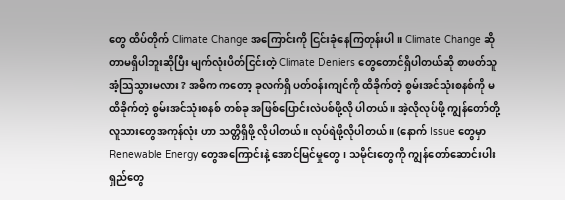တွေ ထိပ်တိုက် Climate Change အကြောင်းကို ငြင်းခုံနေကြတုန်းပါ ။ Climate Change ဆိုတာမရှိပါဘူးဆိုပြီး မျက်လုံးပိတ်ငြင်းတဲ့ Climate Deniers တွေတောင်ရှိပါတယ်ဆို စာဖတ်သူအံ့သြသွားမလား ? အဓိက ကတော့ ခုလက်ရှိ ပတ်ဝန်းကျင်ကို ထိခိုက်တဲ့ စွမ်းအင်သုံးစနစ်ကို မထိခိုက်တဲ့ စွမ်းအင်သုံးစနစ် တစ်ခု အဖြစ်ပြောင်းလဲပစ်ဖို့လို ပါတယ် ။ အဲ့လိုလုပ်ဖို့ ကျွန်တော်တို့ လူသားတွေအကုန်လုံး ဟာ သတ္တိရှိဖို့ လိုပါတယ် ။ လုပ်ရဲဖို့လိုပါတယ် ။ (နောက် Issue တွေမှာ Renewable Energy တွေအကြောင်းနဲ့ အောင်မြင်မှုတွေ ၊ သမိုင်းတွေကို ကျွန်တော်ဆောင်းပါးရှည်တွေ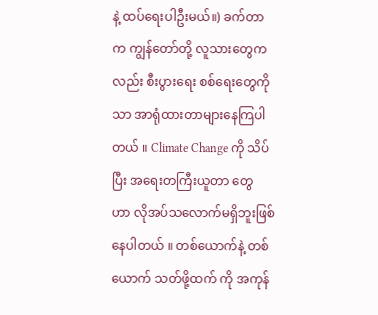နဲ့ ထပ်ရေးပါဦးမယ်။) ခက်တာက ကျွန်တော်တို့ လူသားတွေကလည်း စီးပွားရေး စစ်ရေးတွေကို သာ အာရုံထားတာများနေကြပါတယ် ။ Climate Change ကို သိပ်ပြီး အရေးတကြီးယူတာ တွေ ဟာ လိုအပ်သလောက်မရှိဘူးဖြစ်နေပါတယ် ။ တစ်ယောက်နဲ့ တစ်ယောက် သတ်ဖို့ထက် ကို အကုန်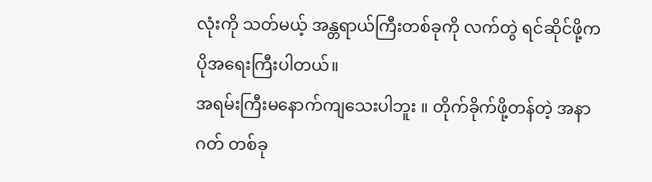လုံးကို သတ်မယ့် အန္တရာယ်ကြီးတစ်ခုကို လက်တွဲ ရင်ဆိုင်ဖို့က ပိုအရေးကြီးပါတယ်။
အရမ်းကြီးမနောက်ကျသေးပါဘူး ။ တိုက်ခိုက်ဖို့တန်တဲ့ အနာဂတ် တစ်ခု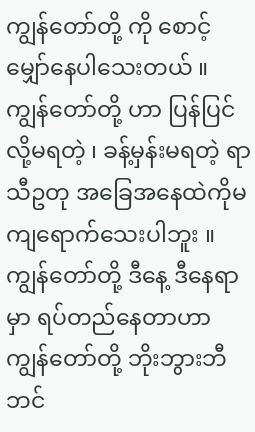ကျွန်တော်တို့ ကို စောင့်မျှော်နေပါသေးတယ် ။ ကျွန်တော်တို့ ဟာ ပြန်ပြင်လို့မရတဲ့ ၊ ခန့်မှန်းမရတဲ့ ရာသီဥတု အခြေအနေထဲကိုမကျရောက်သေးပါဘူး ။ ကျွန်တော်တို့ ဒီနေ့ ဒီနေရာမှာ ရပ်တည်နေတာဟာ ကျွန်တော်တို့ ဘိုးဘွားဘီဘင်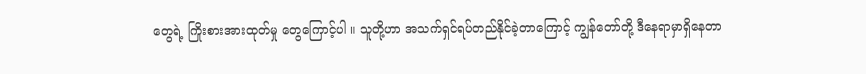တွေရဲ့ ကြိုးစားအားထုတ်မှု တွေကြောင့်ပါ ။ သူတို့ဟာ အသက်ရှင်ရပ်တည်နိုင်ခဲ့တာကြောင့် ကျွန်တော်တို့ ဒီနေရာမှာရှိနေတာ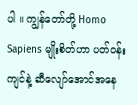ပါ ။ ကျွန်တော်တို့ Homo Sapiens မျိုးစိတ်ဟာ ပတ်ဝန်းကျင်နဲ့ ဆီလျော်အောင်အနေ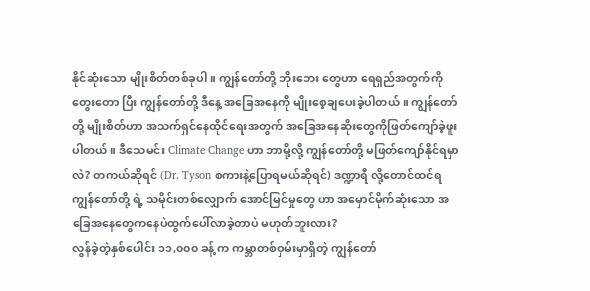နိုင်ဆုံးသော မျိုးစိတ်တစ်ခုပါ ။ ကျွန်တော်တို့ ဘိုးဘေး တွေဟာ ရေရှည်အတွက်ကိုတွေးတော ပြီး ကျွန်တော်တို့ ဒီနေ့ အခြေအနေကို မျိုးစေ့ချပေးခဲ့ပါတယ် ။ ကျွန်တော်တို့ မျိုးစိတ်ဟာ အသက်ရှင်နေထိုင်ရေးအတွက် အခြေအနေဆိုးတွေကိုဖြတ်ကျော်ခဲ့ဖူးပါတယ် ။ ဒီသေမင်း Climate Change ဟာ ဘာမို့လို့ ကျွန်တော်တို့ မဖြတ်ကျော်နိုင်ရမှာလဲ? တကယ်ဆိုရင် (Dr. Tyson စကားနဲ့ပြောရမယ်ဆိုရင်) ဒဏ္ဍာရီ လို့တောင်ထင်ရ ကျွန်တော်တို့ ရဲ့ သမိုင်းတစ်လျှောက် အောင်မြင်မှုတွေ ဟာ အမှောင်မိုက်ဆုံးသော အခြေအနေတွေကနေပဲထွက်ပေါ်လာခဲ့တာပဲ မဟုတ်ဘူးလား?
လွန်ခဲ့တဲ့နှစ်ပေါင်း ၁၁,၀၀၀ ခန့် က ကမ္ဘာတစ်ဝှမ်းမှာရှိတဲ့ ကျွန်တော်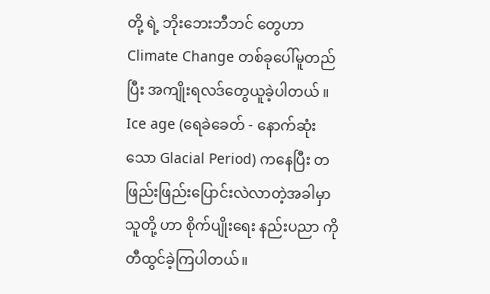တို့ ရဲ့ ဘိုးဘေးဘီဘင် တွေဟာ Climate Change တစ်ခုပေါ်မူတည်ပြီး အကျိုးရလဒ်တွေယူခဲ့ပါတယ် ။ Ice age (ရေခဲခေတ် - နောက်ဆုံးသော Glacial Period) ကနေပြီး တဖြည်းဖြည်းပြောင်းလဲလာတဲ့အခါမှာ သူတို့ ဟာ စိုက်ပျိုးရေး နည်းပညာ ကို တီထွင်ခဲ့ကြပါတယ်။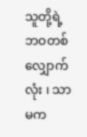သူတို့ရဲ့ ဘဝတစ်လျှောက်လုံး ၊ သာမက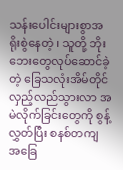သန်းပေါင်းများစွာအရိုးစွဲနေတဲ့ ၊ သူတို့ ဘိုးဘေးတွေလုပ်ဆောင်ခဲ့တဲ့ ခြေသလုံးအိမ်တိုင်လှည့်လည်သွားလာ အမဲလိုက်ခြင်းတွေကို စွန့်လွှတ်ပြီး စနစ်တကျ အခြေ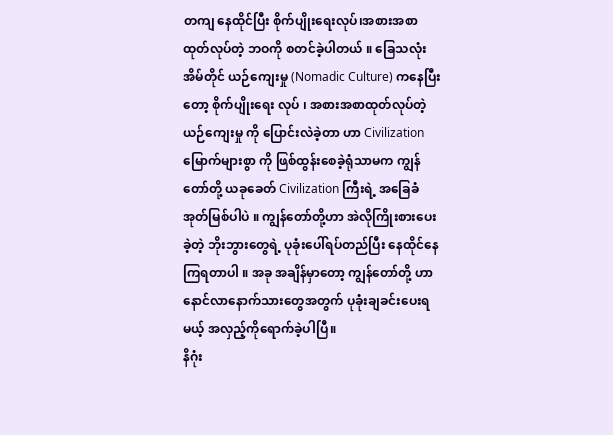တကျ နေထိုင်ပြီး စိုက်ပျိုးရေးလုပ်၊အစားအစာထုတ်လုပ်တဲ့ ဘဝကို စတင်ခဲ့ပါတယ် ။ ခြေသလုံးအိမ်တိုင် ယဉ်ကျေးမှု (Nomadic Culture) ကနေပြီးတော့ စိုက်ပျိုးရေး လုပ် ၊ အစားအစာထုတ်လုပ်တဲ့ ယဉ်ကျေးမှု ကို ပြောင်းလဲခဲ့တာ ဟာ Civilization မြောက်များစွာ ကို ဖြစ်ထွန်းစေခဲ့ရုံသာမက ကျွန်တော်တို့ ယခုခေတ် Civilization ကြီးရဲ့ အခြေခံအုတ်မြစ်ပါပဲ ။ ကျွန်တော်တို့ဟာ အဲလိုကြိုးစားပေးခဲ့တဲ့ ဘိုးဘွားတွေရဲ့ ပုခုံးပေါ်ရပ်တည်ပြီး နေထိုင်နေကြရတာပါ ။ အခု အချိန်မှာတော့ ကျွန်တော်တို့ ဟာ နောင်လာနောက်သားတွေအတွက် ပုခုံးချခင်းပေးရမယ့် အလှည့်ကိုရောက်ခဲ့ပါပြီ။
နိဂုံး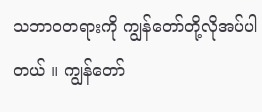သဘာဝတရားကို ကျွန်တော်တို့လိုအပ်ပါတယ် ။ ကျွန်တော်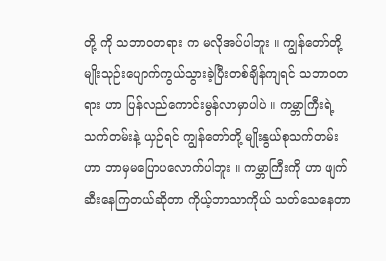တို့ ကို သဘာဝတရား က မလိုအပ်ပါဘူး ။ ကျွန်တော်တို့ မျိုးသုဉ်းပျောက်ကွယ်သွားခဲ့ပြီးတစ်ချိန်ကျရင် သဘာဝတရား ဟာ ပြန်လည်ကောင်းမွန်လာမှာပါပဲ ။ ကမ္ဘာကြီးရဲ့ သက်တမ်းနဲ့ ယှဉ်ရင် ကျွန်တော်တို့ မျိုးနွယ်စုသက်တမ်းဟာ ဘာမှမပြောပလောက်ပါဘူး ။ ကမ္ဘာကြီးကို ဟာ ဖျက်ဆီးနေကြတယ်ဆိုတာ ကိုယ့်ဘာသာကိုယ် သတ်သေနေတာ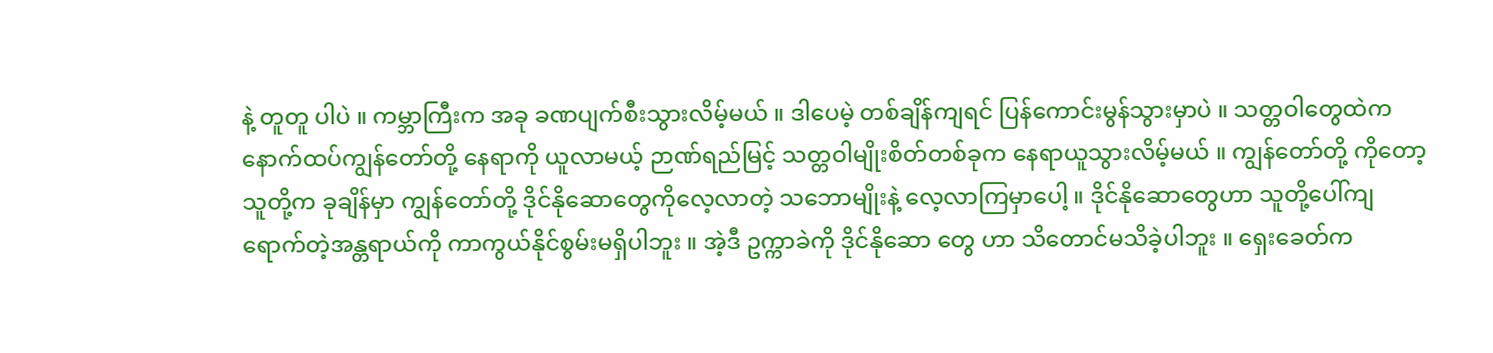နဲ့ တူတူ ပါပဲ ။ ကမ္ဘာကြီးက အခု ခဏပျက်စီးသွားလိမ့်မယ် ။ ဒါပေမဲ့ တစ်ချိန်ကျရင် ပြန်ကောင်းမွန်သွားမှာပဲ ။ သတ္တဝါတွေထဲက နောက်ထပ်ကျွန်တော်တို့ နေရာကို ယူလာမယ့် ဉာဏ်ရည်မြင့် သတ္တဝါမျိုးစိတ်တစ်ခုက နေရာယူသွားလိမ့်မယ် ။ ကျွန်တော်တို့ ကိုတော့ သူတို့က ခုချိန်မှာ ကျွန်တော်တို့ ဒိုင်နိုဆောတွေကိုလေ့လာတဲ့ သဘောမျိုးနဲ့ လေ့လာကြမှာပေါ့ ။ ဒိုင်နိုဆောတွေဟာ သူတို့ပေါ်ကျရောက်တဲ့အန္တရာယ်ကို ကာကွယ်နိုင်စွမ်းမရှိပါဘူး ။ အဲ့ဒီ ဥက္ကာခဲကို ဒိုင်နိုဆော တွေ ဟာ သိတောင်မသိခဲ့ပါဘူး ။ ရှေးခေတ်က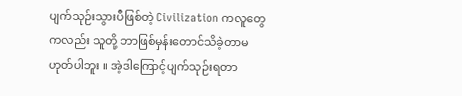ပျက်သုဉ်းသွားပီဖြစ်တဲ့ Civilization ကလူတွေကလည်း သူတို့ ဘာဖြစ်မှန်းတောင်သိခဲ့တာမဟုတ်ပါဘူး ။ အဲ့ဒါကြောင့်ပျက်သုဉ်းရတာ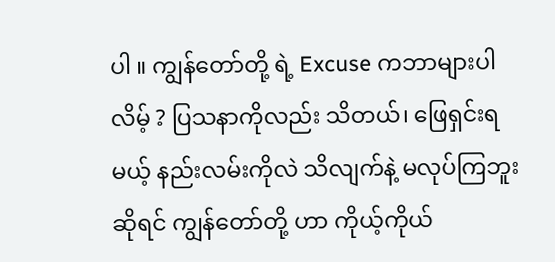ပါ ။ ကျွန်တော်တို့ ရဲ့ Excuse ကဘာများပါလိမ့် ? ပြသနာကိုလည်း သိတယ်၊ ဖြေရှင်းရမယ့် နည်းလမ်းကိုလဲ သိလျက်နဲ့ မလုပ်ကြဘူးဆိုရင် ကျွန်တော်တို့ ဟာ ကိုယ့်ကိုယ်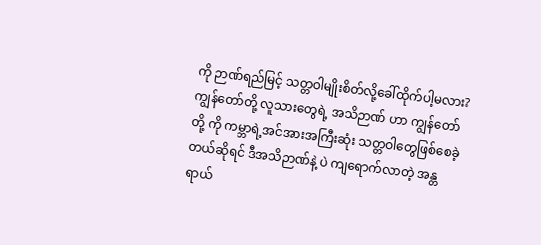ကို ဉာဏ်ရည်မြင့် သတ္တဝါမျိုးစိတ်လို့ခေါ်ထိုက်ပါ့မလား? ကျွန်တော်တို့ လူသားတွေရဲ့ အသိဉာဏ် ဟာ ကျွန်တော်တို့ ကို ကမ္ဘာရဲ့အင်အားအကြီးဆုံး သတ္တဝါတွေဖြစ်စေခဲ့တယ်ဆိုရင် ဒီအသိဉာဏ်နဲ့ ပဲ ကျရောက်လာတဲ့ အန္တရာယ်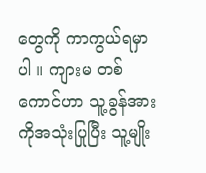တွေကို ကာကွယ်ရမှာပါ ။ ကျားမ တစ်ကောင်ဟာ သူ့ခွန်အားကိုအသုံးပြုပြီး သူ့မျိုး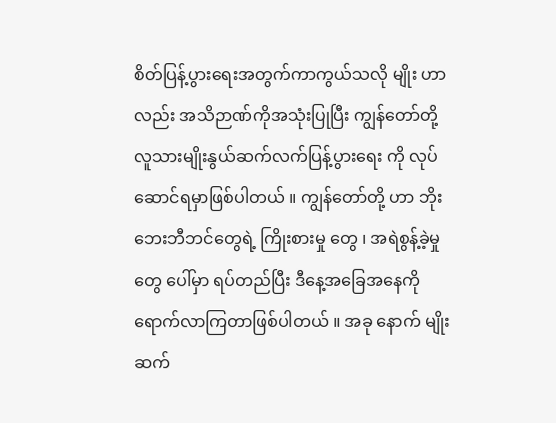စိတ်ပြန့်ပွားရေးအတွက်ကာကွယ်သလို မျိုး ဟာ လည်း အသိဉာဏ်ကိုအသုံးပြုပြီး ကျွန်တော်တို့ လူသားမျိုးနွယ်ဆက်လက်ပြန့်ပွားရေး ကို လုပ်ဆောင်ရမှာဖြစ်ပါတယ် ။ ကျွန်တော်တို့ ဟာ ဘိုးဘေးဘီဘင်တွေရဲ့ ကြိုးစားမှု တွေ ၊ အရဲစွန့်ခဲ့မှုတွေ ပေါ်မှာ ရပ်တည်ပြီး ဒီနေ့အခြေအနေကို ရောက်လာကြတာဖြစ်ပါတယ် ။ အခု နောက် မျိုးဆက်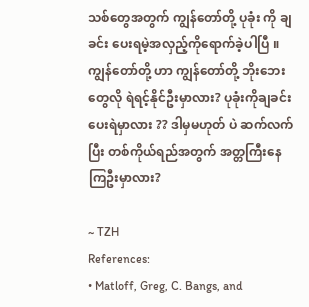သစ်တွေအတွက် ကျွန်တော်တို့ ပုခုံး ကို ချခင်း ပေးရမဲ့အလှည့်ကိုရောက်ခဲ့ပါပြီ ။ ကျွန်တော်တို့ ဟာ ကျွန်တော်တို့ ဘိုးဘေးတွေလို ရဲရင့်နိုင်ဦးမှာလား? ပုခုံးကိုချခင်းပေးရဲမှာလား ?? ဒါမှမဟုတ် ပဲ ဆက်လက်ပြီး တစ်ကိုယ်ရည်အတွက် အတ္တကြီးနေကြဦးမှာလား?

~ TZH
References:
• Matloff, Greg, C. Bangs, and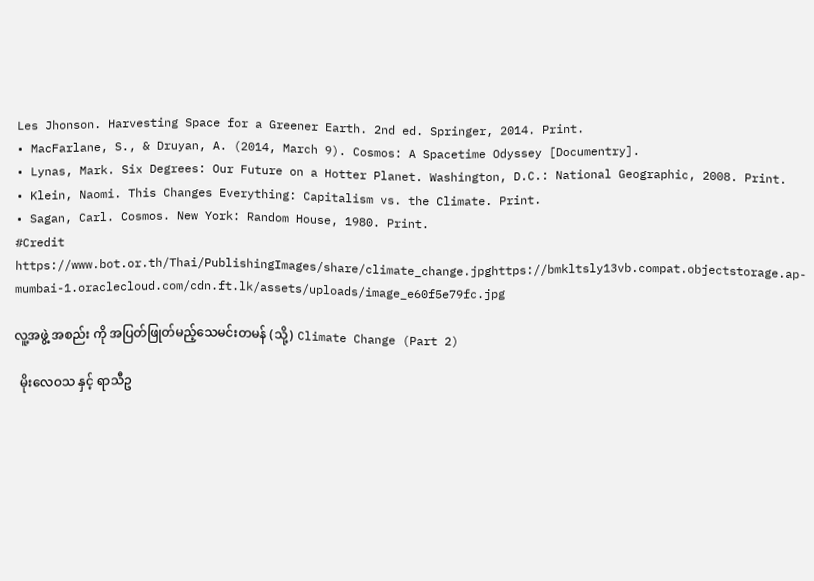Les Jhonson. Harvesting Space for a Greener Earth. 2nd ed. Springer, 2014. Print.
• MacFarlane, S., & Druyan, A. (2014, March 9). Cosmos: A Spacetime Odyssey [Documentry].
• Lynas, Mark. Six Degrees: Our Future on a Hotter Planet. Washington, D.C.: National Geographic, 2008. Print.
• Klein, Naomi. This Changes Everything: Capitalism vs. the Climate. Print.
• Sagan, Carl. Cosmos. New York: Random House, 1980. Print.
#Credit
https://www.bot.or.th/Thai/PublishingImages/share/climate_change.jpghttps://bmkltsly13vb.compat.objectstorage.ap-mumbai-1.oraclecloud.com/cdn.ft.lk/assets/uploads/image_e60f5e79fc.jpg

လူ့အဖွဲ့ အစည်း ကို အပြတ်ဖြုတ်မည့်သေမင်းတမန် (သို့) Climate Change (Part 2)

  မိုးလေဝသ နှင့် ရာသီဥ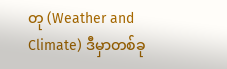တု (Weather and Climate) ဒီမှာတစ်ခု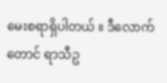မေးစရာရှိပါတယ် ။ ဒီလောက်တောင် ရာသီဥ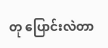တု ပြောင်းလဲတာ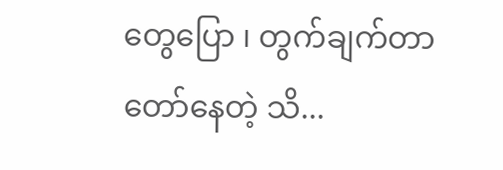တွေပြော ၊ တွက်ချက်တာတော်နေတဲ့ သိ...